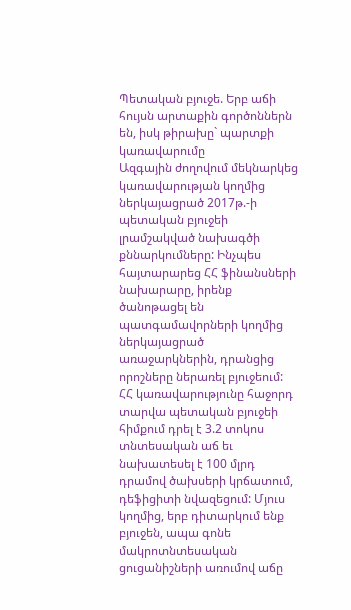Պետական բյուջե. Երբ աճի հույսն արտաքին գործոններն են, իսկ թիրախը` պարտքի կառավարումը
Ազգային ժողովում մեկնարկեց կառավարության կողմից ներկայացրած 2017թ.-ի պետական բյուջեի լրամշակված նախագծի քննարկումները: Ինչպես հայտարարեց ՀՀ ֆինանսների նախարարը, իրենք ծանոթացել են պատգամավորների կողմից ներկայացրած առաջարկներին, դրանցից որոշները ներառել բյուջեում:
ՀՀ կառավարությունը հաջորդ տարվա պետական բյուջեի հիմքում դրել է 3.2 տոկոս տնտեսական աճ եւ նախատեսել է 100 մլրդ դրամով ծախսերի կրճատում, դեֆիցիտի նվազեցում: Մյուս կողմից, երբ դիտարկում ենք բյուջեն, ապա գոնե մակրոտնտեսական ցուցանիշների առումով աճը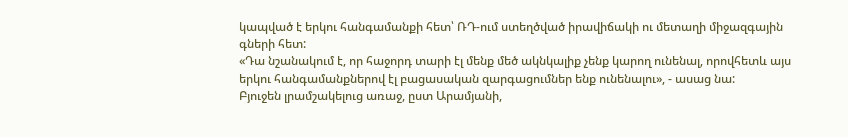կապված է երկու հանգամանքի հետ՝ ՌԴ-ում ստեղծված իրավիճակի ու մետաղի միջազգային գների հետ:
«Դա նշանակում է, որ հաջորդ տարի էլ մենք մեծ ակնկալիք չենք կարող ունենալ, որովհետև այս երկու հանգամանքներով էլ բացասական զարգացումներ ենք ունենալու», - ասաց նա:
Բյուջեն լրամշակելուց առաջ, ըստ Արամյանի,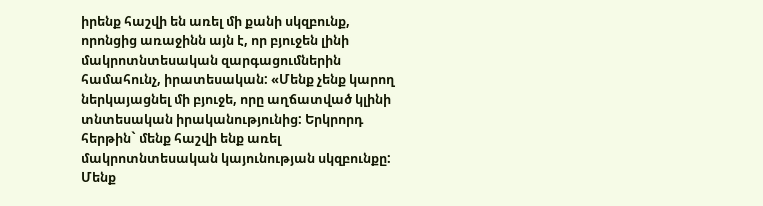իրենք հաշվի են առել մի քանի սկզբունք, որոնցից առաջինն այն է, որ բյուջեն լինի մակրոտնտեսական զարգացումներին համահունչ, իրատեսական: «Մենք չենք կարող ներկայացնել մի բյուջե, որը աղճատված կլինի տնտեսական իրականությունից: Երկրորդ հերթին` մենք հաշվի ենք առել մակրոտնտեսական կայունության սկզբունքը: Մենք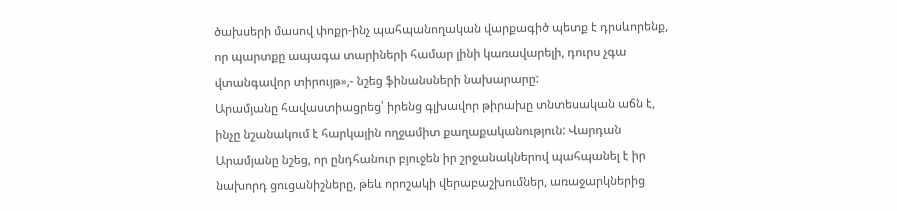ծախսերի մասով փոքր-ինչ պահպանողական վարքագիծ պետք է դրսևորենք, որ պարտքը ապագա տարիների համար լինի կառավարելի, դուրս չգա վտանգավոր տիրույթ»,- նշեց ֆինանսների նախարարը:
Արամյանը հավաստիացրեց՝ իրենց գլխավոր թիրախը տնտեսական աճն է, ինչը նշանակում է հարկային ողջամիտ քաղաքականություն: Վարդան Արամյանը նշեց, որ ընդհանուր բյուջեն իր շրջանակներով պահպանել է իր նախորդ ցուցանիշները, թեև որոշակի վերաբաշխումներ, առաջարկներից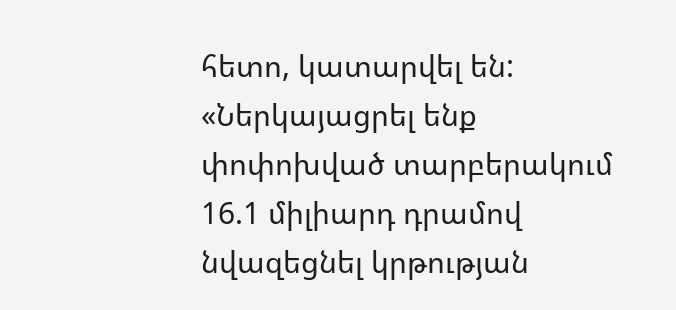հետո, կատարվել են:
«Ներկայացրել ենք փոփոխված տարբերակում 16.1 միլիարդ դրամով նվազեցնել կրթության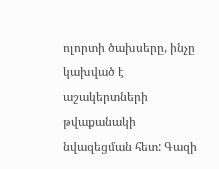ոլորտի ծախսերը, ինչը կախված է աշակերտների թվաքանակի նվազեցման հետ: Գազի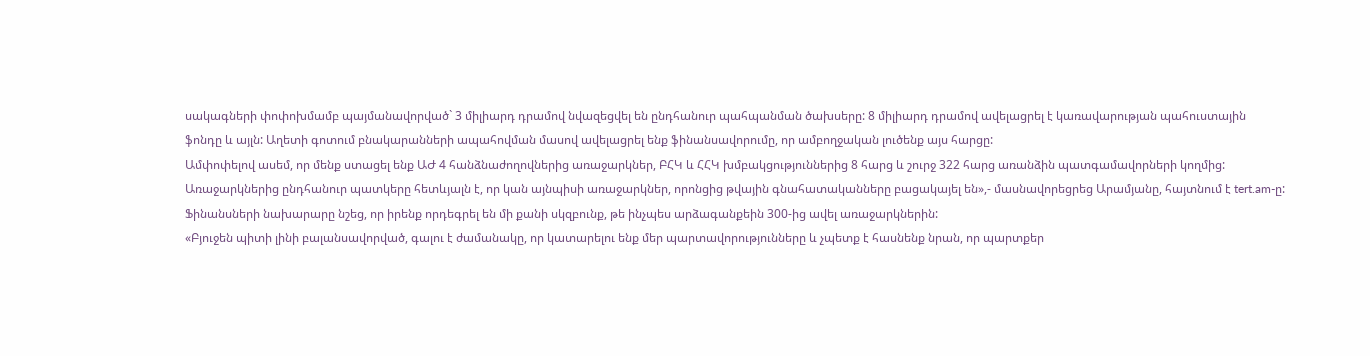սակագների փոփոխմամբ պայմանավորված` 3 միլիարդ դրամով նվազեցվել են ընդհանուր պահպանման ծախսերը: 8 միլիարդ դրամով ավելացրել է կառավարության պահուստային ֆոնդը և այլն: Աղետի գոտում բնակարանների ապահովման մասով ավելացրել ենք ֆինանսավորումը, որ ամբողջական լուծենք այս հարցը:
Ամփոփելով ասեմ, որ մենք ստացել ենք ԱԺ 4 հանձնաժողովներից առաջարկներ, ԲՀԿ և ՀՀԿ խմբակցություններից 8 հարց և շուրջ 322 հարց առանձին պատգամավորների կողմից: Առաջարկներից ընդհանուր պատկերը հետևյալն է, որ կան այնպիսի առաջարկներ, որոնցից թվային գնահատականները բացակայել են»,- մասնավորեցրեց Արամյանը, հայտնում է tert.am-ը:
Ֆինանսների նախարարը նշեց, որ իրենք որդեգրել են մի քանի սկզբունք, թե ինչպես արձագանքեին 300-ից ավել առաջարկներին:
«Բյուջեն պիտի լինի բալանսավորված, գալու է ժամանակը, որ կատարելու ենք մեր պարտավորությունները և չպետք է հասնենք նրան, որ պարտքեր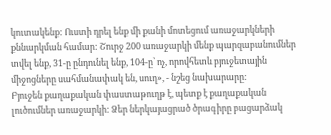կուտակենք: Ուստի դրել ենք մի քանի մոտեցում առաջարկների քննարկման համար: Շուրջ 200 առաջարկի մենք պարզաբանումներ տվել ենք, 31-ը ընդունել ենք, 104-ը՝ ոչ, որովհետև բյուջետային միջոցները սահմանափակ են, սուղ», - նշեց նախարարը:
Բյուջեն քաղաքական փաստաթուղթ է, պետք է քաղաքական լուծումներ առաջարկի: Ձեր ներկայացրած ծրագիրը բացարձակ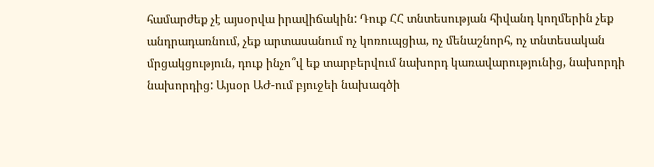համարժեք չէ այսօրվա իրավիճակին: Դուք ՀՀ տնտեսության հիվանդ կողմերին չեք անդրադառնում, չեք արտասանում ոչ կոռուպցիա, ոչ մենաշնորհ, ոչ տնտեսական մրցակցություն, դուք ինչո՞վ եք տարբերվում նախորդ կառավարությունից, նախորդի նախորդից: Այսօր ԱԺ-ում բյուջեի նախագծի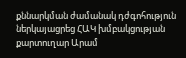քննարկման ժամանակ դժգոհություն ներկայացրեց ՀԱԿ խմբակցության քարտուղար Արամ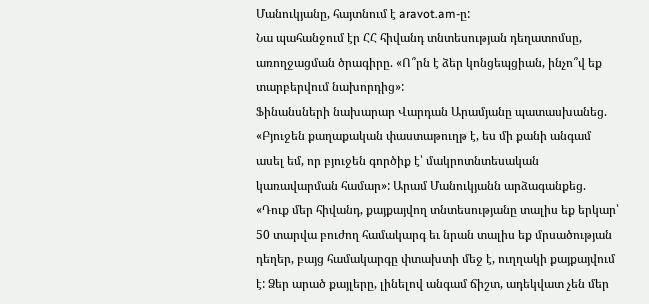Մանուկյանը, հայտնում է aravot.am-ը:
Նա պահանջում էր ՀՀ հիվանդ տնտեսության դեղատոմսը, առողջացման ծրագիրը. «Ո՞րն է ձեր կոնցեպցիան, ինչո՞վ եք տարբերվում նախորդից»:
Ֆինանսների նախարար Վարդան Արամյանը պատասխանեց. «Բյուջեն քաղաքական փաստաթուղթ է, ես մի քանի անգամ ասել եմ, որ բյուջեն գործիք է՝ մակրոտնտեսական կառավարման համար»: Արամ Մանուկյանն արձագանքեց. «Դուք մեր հիվանդ, քայքայվող տնտեսությանը տալիս եք երկար՝ 50 տարվա բուժող համակարգ եւ նրան տալիս եք մրսածության դեղեր, բայց համակարգը փտախտի մեջ է, ուղղակի քայքայվում է: Ձեր արած քայլերը, լինելով անգամ ճիշտ, ադեկվատ չեն մեր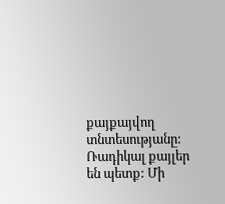քայքայվող տնտեսությանը: Ռադիկալ քայլեր են պետք: Մի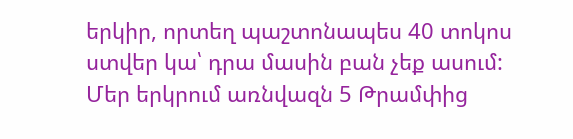երկիր, որտեղ պաշտոնապես 40 տոկոս ստվեր կա՝ դրա մասին բան չեք ասում:
Մեր երկրում առնվազն 5 Թրամփից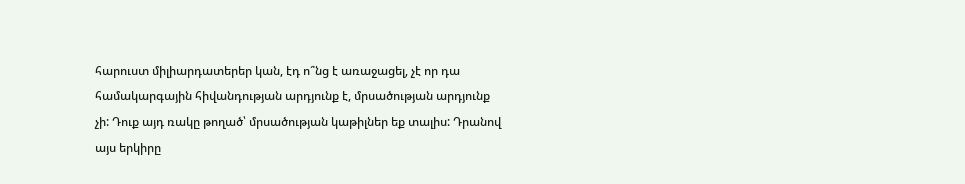հարուստ միլիարդատերեր կան, էդ ո՞նց է առաջացել, չէ որ դա համակարգային հիվանդության արդյունք է, մրսածության արդյունք չի: Դուք այդ ռակը թողած՝ մրսածության կաթիլներ եք տալիս: Դրանով այս երկիրը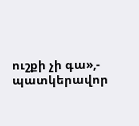ուշքի չի գա»,- պատկերավոր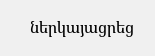ներկայացրեց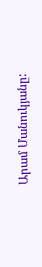Արամ Մանուկյանը: